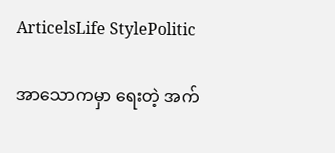ArticelsLife StylePolitic

အာသောကမှာ ရေးတဲ့ အက်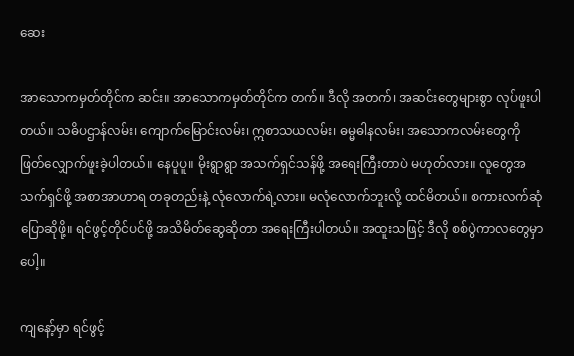ဆေး

အာသောကမှတ်တိုင်က ဆင်း။ အာသောကမှတ်တိုင်က တက်။ ဒီလို အတက်၊ အဆင်းတွေများစွာ လုပ်ဖူးပါတယ်။ သဓိပဌာန်လမ်း၊ ကျောက်မြောင်းလမ်း၊ ဣစာသယလမ်း၊ ဓမ္မဓါနလမ်း၊ အသောကလမ်းတွေကို ဖြတ်လျှောက်ဖူးခဲ့ပါတယ်။ နေပူပူ။ မိုးရွာရွာ အသက်ရှင်သန်ဖို့ အရေးကြီးတာပဲ မဟုတ်လား။ လူတွေအသက်ရှင်ဖို့ အစာအာဟာရ တခုတည်းနဲ့ လုံလောက်ရဲ့လား။ မလုံလောက်ဘူးလို့ ထင်မိတယ်။ စကားလက်ဆုံ ပြောဆိုဖို့။ ရင်ဖွင့်တိုင်ပင်ဖို့ အသိမိတ်ဆွေဆိုတာ အရေးကြီးပါတယ်။ အထူးသဖြင့် ဒီလို စစ်ပွဲကာလတွေမှာပေါ့။

ကျနော့်မှာ ရင်ဖွင့်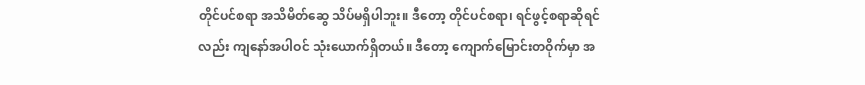တိုင်ပင်စရာ အသိမိတ်ဆွေ သိပ်မရှိပါဘူး။ ဒီတော့ တိုင်ပင်စရာ၊ ရင်ဖွင့်စရာဆိုရင်လည်း ကျနော်အပါဝင် သုံးယောက်ရှိတယ်။ ဒီတော့ ကျောက်မြောင်းတဝိုက်မှာ အ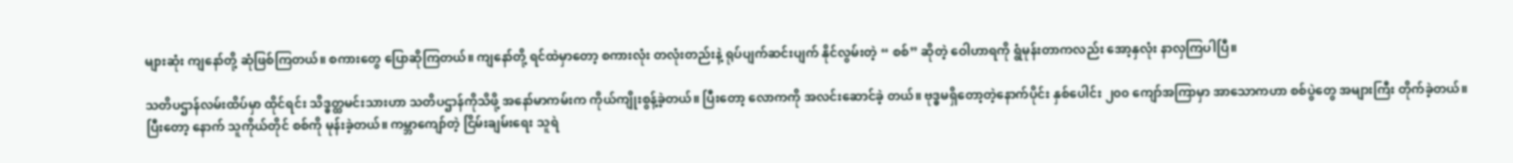များဆုံး ကျနော်တို့ ဆုံဖြစ်ကြတယ်။ စကားတွေ ပြောဆိုကြတယ်။ ကျနော်တို့ ရင်ထဲမှာတော့ စကားလုံး တလုံးတည်းနဲ့ ရုပ်ပျက်ဆင်းပျက် နိုင်လွမ်းတဲ့ “ စစ်” ဆိုတဲ့ ဝေါဟာရကို ရွံမုန်းတာကလည်း အော့နှလုံး နာလှကြပါပြီ။

သတိပဌာန်လမ်းထိပ်မှာ ထိုင်ရင်း သိဒ္ဓတ္ထမင်းသားဟာ သတိပဌာန်ကိုသိဖို့ အနော်မာကမ်းက ကိုယ်ကျိုးစွန့်ခဲ့တယ်။ ပြီးတော့ လောကကို အလင်းဆောင်ခဲ့ တယ်။ ဗုဒ္ဓမရှိတော့တဲ့နောက်ပိုင်း နှစ်ပေါင်း ၂၀၀ ကျော်အကြာမှာ အာသောကဟာ စစ်ပွဲတွေ အများကြီး တိုက်ခဲ့တယ်။ ပြီးတော့ နောက် သူကိုယ်တိုင် စစ်ကို မုန်းခဲ့တယ်။ ကမ္ဘာကျော်တဲ့ ငြိမ်းချမ်းရေး သူရဲ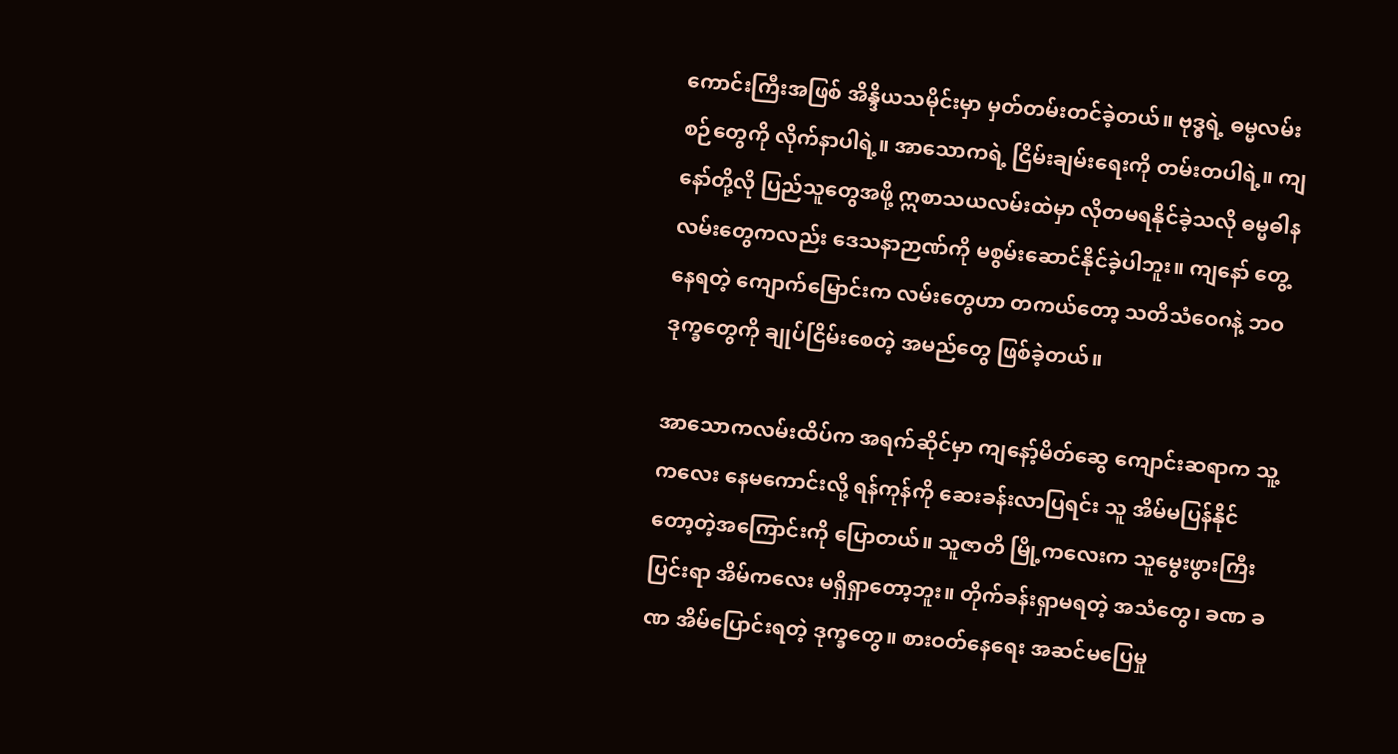ကောင်းကြီးအဖြစ် အိန္ဒိယသမိုင်းမှာ မှတ်တမ်းတင်ခဲ့တယ်။ ဗုဒ္ဓရဲ့ ဓမ္မလမ်းစဉ်တွေကို လိုက်နာပါရဲ့။ အာသောကရဲ့ ငြိမ်းချမ်းရေးကို တမ်းတပါရဲ့။ ကျနော်တို့လို ပြည်သူတွေအဖို့ ဣစာသယလမ်းထဲမှာ လိုတမရနိုင်ခဲ့သလို ဓမ္မဓါနလမ်းတွေကလည်း ဒေသနာဉာဏ်ကို မစွမ်းဆောင်နိုင်ခဲ့ပါဘူး။ ကျနော် တွေ့နေရတဲ့ ကျောက်မြောင်းက လမ်းတွေဟာ တကယ်တော့ သတိသံဝေဂနဲ့ ဘဝဒုက္ခတွေကို ချုပ်ငြိမ်းစေတဲ့ အမည်တွေ ဖြစ်ခဲ့တယ်။

အာသောကလမ်းထိပ်က အရက်ဆိုင်မှာ ကျနော့်မိတ်ဆွေ ကျောင်းဆရာက သူ့ကလေး နေမကောင်းလို့ ရန်ကုန်ကို ဆေးခန်းလာပြရင်း သူ အိမ်မပြန်နိုင်တော့တဲ့အကြောင်းကို ပြောတယ်။ သူဇာတိ မြို့ကလေးက သူမွေးဖွားကြီးပြင်းရာ အိမ်ကလေး မရှိရှာတော့ဘူး။ တိုက်ခန်းရှာမရတဲ့ အသံတွေ၊ ခဏ ခဏ အိမ်ပြောင်းရတဲ့ ဒုက္ခတွေ။ စားဝတ်နေရေး အဆင်မပြေမှု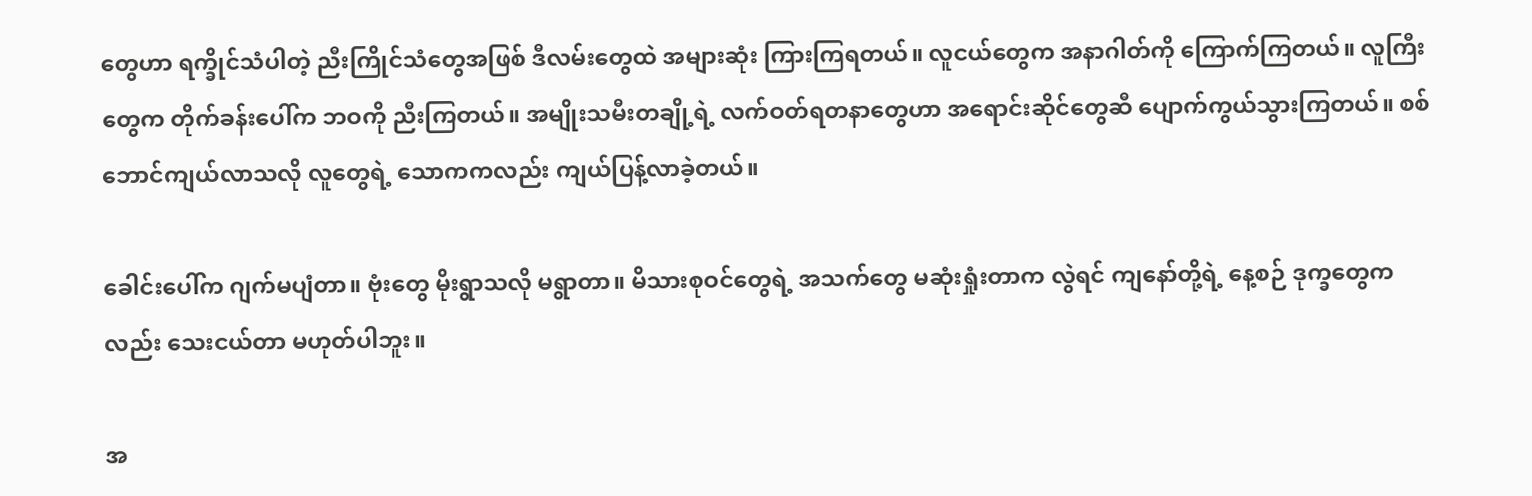တွေဟာ ရက္ခိုင်သံပါတဲ့ ညီးကြိုင်သံတွေအဖြစ် ဒီလမ်းတွေထဲ အများဆုံး ကြားကြရတယ်။ လူငယ်တွေက အနာဂါတ်ကို ကြောက်ကြတယ်။ လူကြီးတွေက တိုက်ခန်းပေါ်က ဘဝကို ညီးကြတယ်။ အမျိုးသမီးတချို့ရဲ့ လက်ဝတ်ရတနာတွေဟာ အရောင်းဆိုင်တွေဆီ ပျောက်ကွယ်သွားကြတယ်။ စစ်ဘောင်ကျယ်လာသလို လူတွေရဲ့ သောကကလည်း ကျယ်ပြန့်လာခဲ့တယ်။

ခေါင်းပေါ်က ဂျက်မပျံတာ။ ဗုံးတွေ မိုးရွာသလို မရွာတာ။ မိသားစုဝင်တွေရဲ့ အသက်တွေ မဆုံးရှုံးတာက လွဲရင် ကျနော်တို့ရဲ့ နေ့စဉ် ဒုက္ခတွေကလည်း သေးငယ်တာ မဟုတ်ပါဘူး။

အ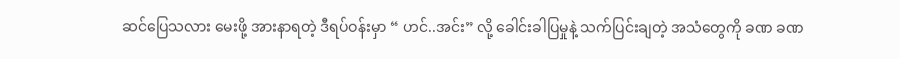ဆင်ပြေသလား မေးဖို့ အားနာရတဲ့ ဒီရပ်ဝန်းမှာ “ ဟင်..အင်း” လို့ ခေါင်းခါပြမှုနဲ့ သက်ပြင်းချတဲ့ အသံတွေကို ခဏ ခဏ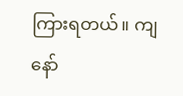ကြားရတယ်။ ကျနော်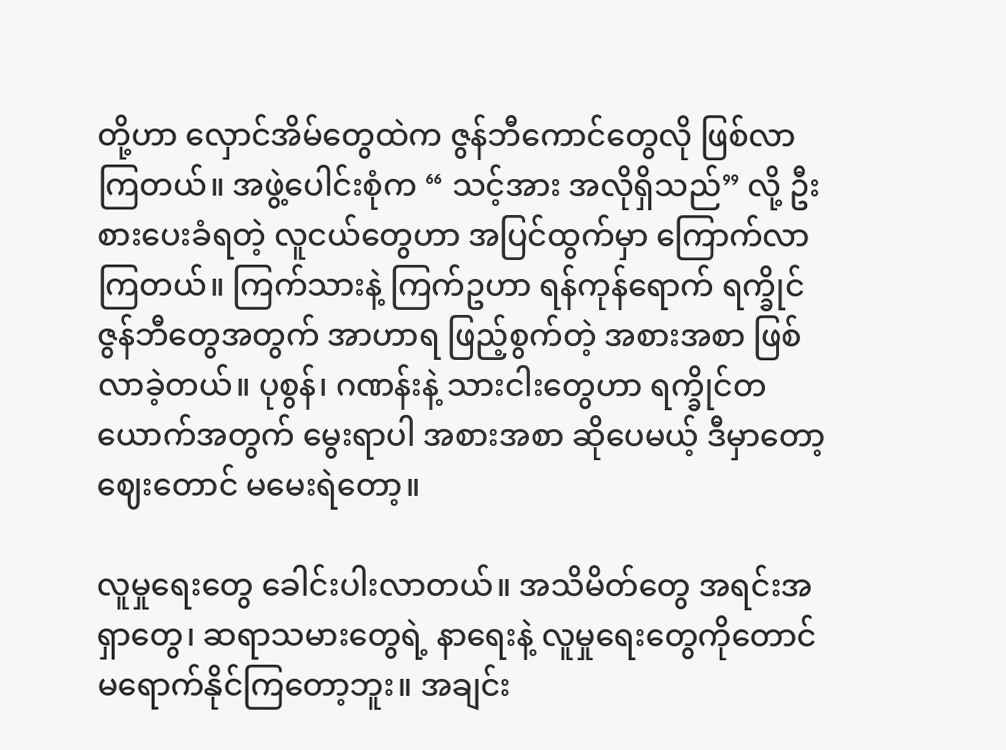တို့ဟာ လှောင်အိမ်တွေထဲက ဇွန်ဘီကောင်တွေလို ဖြစ်လာကြတယ်။ အဖွဲ့ပေါင်းစုံက “ သင့်အား အလိုရှိသည်” လို့ ဦးစားပေးခံရတဲ့ လူငယ်တွေဟာ အပြင်ထွက်မှာ ကြောက်လာကြတယ်။ ကြက်သားနဲ့ ကြက်ဥဟာ ရန်ကုန်ရောက် ရက္ခိုင်ဇွန်ဘီတွေအတွက် အာဟာရ ဖြည့်စွက်တဲ့ အစားအစာ ဖြစ်လာခဲ့တယ်။ ပုစွန်၊ ဂဏန်းနဲ့ သားငါးတွေဟာ ရက္ခိုင်တယောက်အတွက် မွေးရာပါ အစားအစာ ဆိုပေမယ့် ဒီမှာတော့ ဈေးတောင် မမေးရဲတော့။

လူမှုရေးတွေ ခေါင်းပါးလာတယ်။ အသိမိတ်တွေ အရင်းအရှာတွေ၊ ဆရာသမားတွေရဲ့ နာရေးနဲ့ လူမှုရေးတွေကိုတောင် မရောက်နိုင်ကြတော့ဘူး။ အချင်း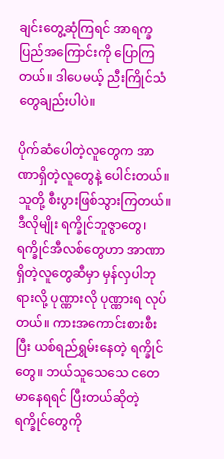ချင်းတွေ့ဆုံကြရင် အာရက္ခပြည်အကြောင်းကို ပြောကြတယ်။ ဒါပေမယ့် ညီးကြိုင်သံတွေချည်းပါပဲ။

ပိုက်ဆံပေါတဲ့လူတွေက အာဏာရှိတဲ့လူတွေနဲ့ ပေါင်းတယ်။ သူတို့ စီးပွားဖြစ်သွားကြတယ်။ ဒီလိုမျိုး ရက္ခိုင်ဘူဇွာတွေ၊ ရက္ခိုင်အီလစ်တွေဟာ အာဏာရှိတဲ့လူတွေဆီမှာ မှန်လှပါဘုရားလို့ ပုဏ္ဏားလို ပုဏ္ဏားရ လုပ်တယ်။ ကားအကောင်းစားစီးပြီး ယစ်ရည်ရွှမ်းနေတဲ့ ရက္ခိုင်တွေ။ ဘယ်သူသေသေ ငတေမာနေရရင် ပြီးတယ်ဆိုတဲ့ ရက္ခိုင်တွေကို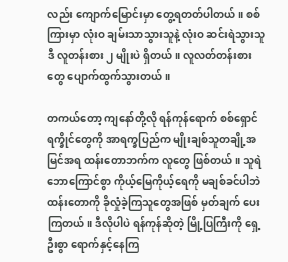လည်း ကျောက်မြောင်းမှာ တွေ့ရတတ်ပါတယ်။ စစ်ကြားမှာ လုံးဝ ချမ်းသာသွားသူနဲ့ လုံးဝ ဆင်းရဲသွားသူ ဒီ လူတန်းစား ၂ မျိုးပဲ ရှိတယ်။ လူလတ်တန်းစားတွေ ပျောက်ထွက်သွားတယ်။

တကယ်တော့ ကျနော်တို့လို ရန်ကုန်ရောက် စစ်ရှောင်ရက္ခိုင်တွေကို အာရက္ခပြည်က မျိုးချစ်သူတချို့အမြင်အရ ထန်းတောဘက်က လူတွေ ဖြစ်တယ်။ သူရဲ ဘောကြောင်စွာ ကိုယ့်မြေကိုယ့်ရေကို မချစ်ခင်ပါဘဲ ထန်းတောကို ခိုလှုံခဲ့ကြသူတွေအဖြစ် မှတ်ချက် ပေးကြတယ်။ ဒီလိုပါပဲ ရန်ကုန်ဆိုတဲ့ မြို့ပြကြီးကို ရှေ့ဦးစွာ ရောက်နှင့်နေကြ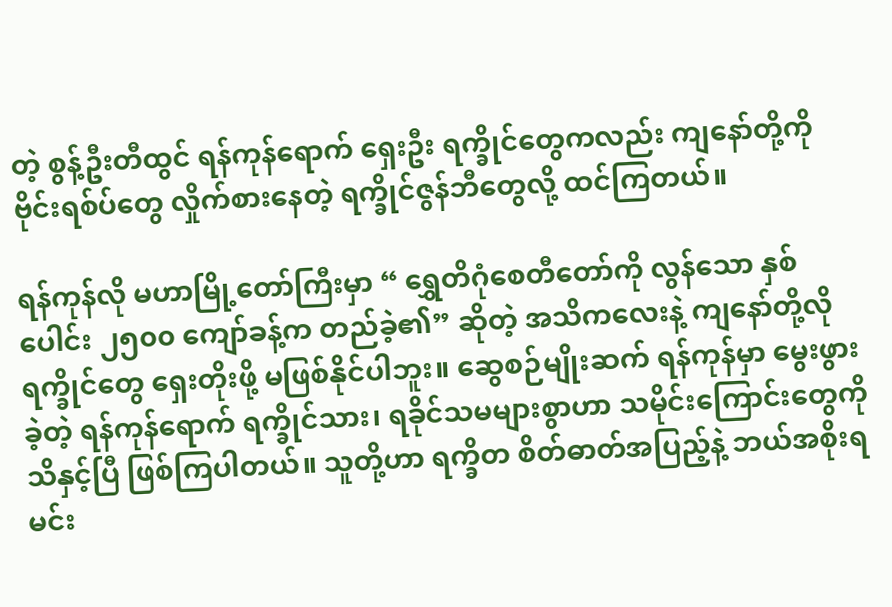တဲ့ စွန့်ဦးတီထွင် ရန်ကုန်ရောက် ရှေးဦး ရက္ခိုင်တွေကလည်း ကျနော်တို့ကို ဗိုင်းရစ်ပ်တွေ လှိုက်စားနေတဲ့ ရက္ခိုင်ဇွန်ဘီတွေလို့ ထင်ကြတယ်။

ရန်ကုန်လို မဟာမြို့တော်ကြီးမှာ “ ရွှေတိဂုံစေတီတော်ကို လွန်သော နှစ်ပေါင်း ၂၅၀၀ ကျော်ခန့်က တည်ခဲ့၏” ဆိုတဲ့ အသိကလေးနဲ့ ကျနော်တို့လို ရက္ခိုင်တွေ ရှေးတိုးဖို့ မဖြစ်နိုင်ပါဘူး။ ဆွေစဉ်မျိုးဆက် ရန်ကုန်မှာ မွေးဖွားခဲ့တဲ့ ရန်ကုန်ရောက် ရက္ခိုင်သား၊ ရခိုင်သမများစွာဟာ သမိုင်းကြောင်းတွေကို သိနှင့်ပြီ ဖြစ်ကြပါတယ်။ သူတို့ဟာ ရက္ခိတ စိတ်ဓာတ်အပြည့်နဲ့ ဘယ်အစိုးရမင်း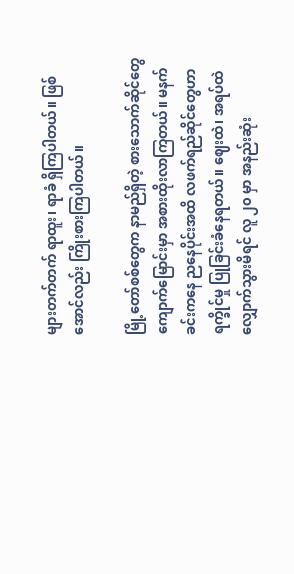များတက်တက် ရာထူး၊ ရာခံ ရှိကြပါတယ်။ ဖြစ်အောင်လည်း ကြိုးစားကြပါတယ်။

မြို့တော်စစ်တွေက နာမည်ရှိတဲ့ စားသောက်ဆိုင်တွေ ကျောက်မြောင်းမှာ အစားထိုးလာကြတယ်။ မနက်ခင်းကနေ ညနေပိုင်းအထိ လဖက်ရည်ဆိုင်တွေဟာ ရက္ခိုင်မှု ပြုခြင်းခံနေရတယ်။ ဈေးထဲ၊ အရပ်ထဲ လျှောက်သွားမိရင် လူ ၂၀ မှာ အနည်းဆုံး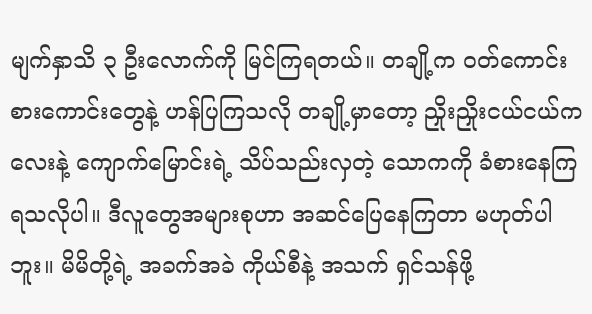မျက်နှာသိ ၃ ဦးလောက်ကို မြင်ကြရတယ်။ တချို့က ဝတ်ကောင်းစားကောင်းတွေနဲ့ ဟန်ပြကြသလို တချို့မှာတော့ ညှိုးညှိုးငယ်ငယ်ကလေးနဲ့ ကျောက်မြောင်းရဲ့ သိပ်သည်းလှတဲ့ သောကကို ခံစားနေကြရသလိုပါ။ ဒီလူတွေအများစုဟာ အဆင်ပြေနေကြတာ မဟုတ်ပါဘူး။ မိမိတို့ရဲ့ အခက်အခဲ ကိုယ်စီနဲ့ အသက် ရှင်သန်ဖို့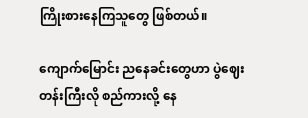ကြိုးစားနေကြသူတွေ ဖြစ်တယ်။

ကျောက်မြောင်း ညနေခင်းတွေဟာ ပွဲဈေးတန်းကြီးလို စည်ကားလို့ နေ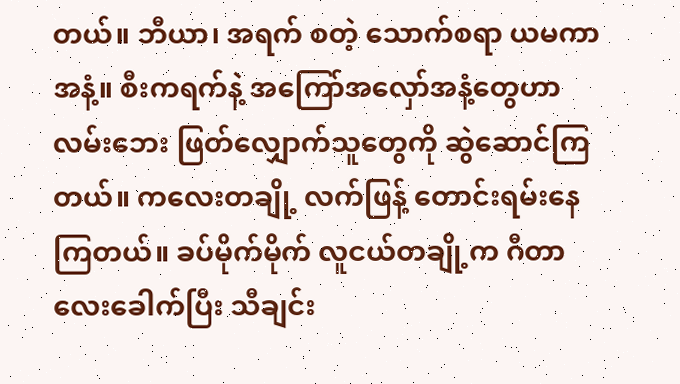တယ်။ ဘီယာ၊ အရက် စတဲ့ သောက်စရာ ယမကာအနံ့။ စီးကရက်နဲ့ အကြော်အလှော်အနံ့တွေဟာ လမ်းဘေး ဖြတ်လျှောက်သူတွေကို ဆွဲဆောင်ကြတယ်။ ကလေးတချို့ လက်ဖြန့် တောင်းရမ်းနေကြတယ်။ ခပ်မိုက်မိုက် လူငယ်တချို့က ဂီတာလေးခေါက်ပြီး သီချင်း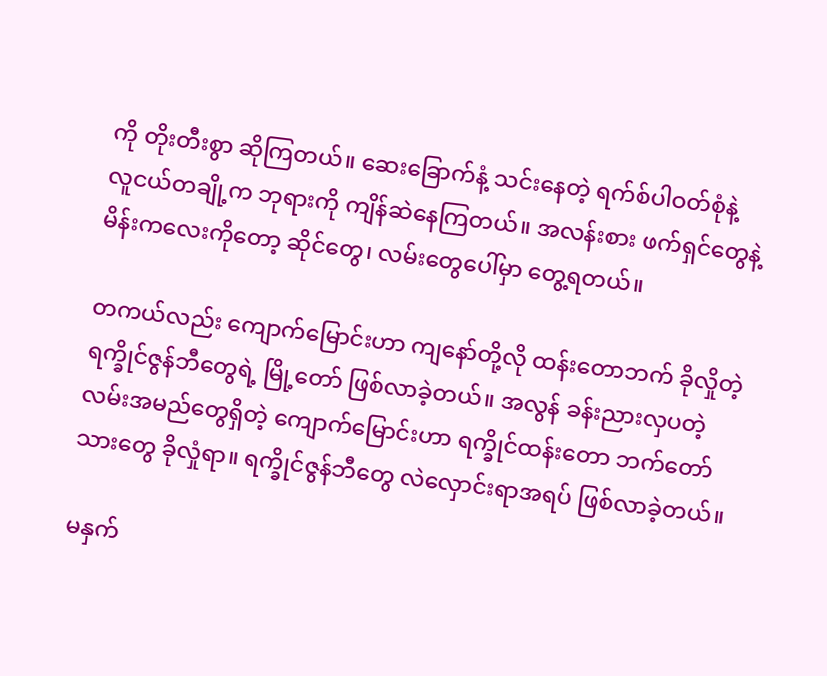ကို တိုးတီးစွာ ဆိုကြတယ်။ ဆေးခြောက်နံ့ သင်းနေတဲ့ ရက်စ်ပါဝတ်စုံနဲ့ လူငယ်တချို့က ဘုရားကို ကျိန်ဆဲနေကြတယ်။ အလန်းစား ဖက်ရှင်တွေနဲ့ မိန်းကလေးကိုတော့ ဆိုင်တွေ၊ လမ်းတွေပေါ်မှာ တွေ့ရတယ်။

တကယ်လည်း ကျောက်မြောင်းဟာ ကျနော်တို့လို ထန်းတောဘက် ခိုလှိုတဲ့ ရက္ခိုင်ဇွန်ဘီတွေရဲ့ မြို့တော် ဖြစ်လာခဲ့တယ်။ အလွန် ခန်းညားလှပတဲ့ လမ်းအမည်တွေရှိတဲ့ ကျောက်မြောင်းဟာ ရက္ခိုင်ထန်းတော ဘက်တော်သားတွေ ခိုလှုံရာ။ ရက္ခိုင်ဇွန်ဘီတွေ လဲလှောင်းရာအရပ် ဖြစ်လာခဲ့တယ်။

မနှက်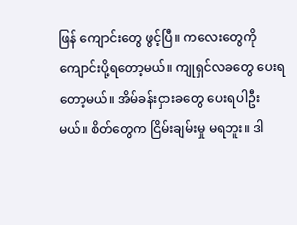ဖြန် ကျောင်းတွေ ဖွင့်ပြီ။ ကလေးတွေကို ကျောင်းပို့ရတော့မယ်။ ကျုရှင်လခတွေ ပေးရတော့မယ်။ အိမ်ခန်းငှားခတွေ ပေးရပါဦးမယ်။ စိတ်တွေက ငြိမ်းချမ်းမှု မရဘူး။ ဒါ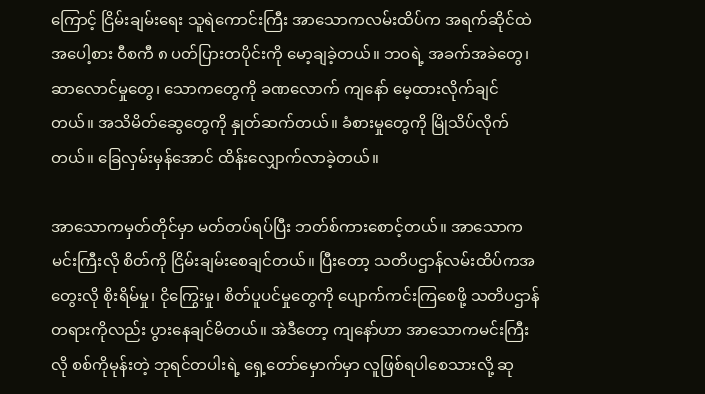ကြောင့် ငြိမ်းချမ်းရေး သူရဲကောင်းကြီး အာသောကလမ်းထိပ်က အရက်ဆိုင်ထဲ အပေါ့စား ဝီစကီ ၈ ပတ်ပြားတပိုင်းကို မော့ချခဲ့တယ်။ ဘဝရဲ့ အခက်အခဲတွေ၊ ဆာလောင်မှုတွေ၊ သောကတွေကို ခဏလောက် ကျနော် မေ့ထားလိုက်ချင်တယ်။ အသိမိတ်ဆွေတွေကို နှုတ်ဆက်တယ်။ ခံစားမှုတွေကို မြိုသိပ်လိုက်တယ်။ ခြေလှမ်းမှန်အောင် ထိန်းလျှောက်လာခဲ့တယ်။

အာသောကမှတ်တိုင်မှာ မတ်တပ်ရပ်ပြီး ဘတ်စ်ကားစောင့်တယ်။ အာသောကမင်းကြီးလို စိတ်ကို ငြိမ်းချမ်းစေချင်တယ်။ ပြီးတော့ သတိပဌာန်လမ်းထိပ်ကအတွေးလို စိုးရိမ်မှု၊ ငိုကြွေးမှု၊ စိတ်ပူပင်မှုတွေကို ပျောက်ကင်းကြစေဖို့ သတိပဌာန်တရားကိုလည်း ပွားနေချင်မိတယ်။ အဲဒီတော့ ကျနော်ဟာ အာသောကမင်းကြီးလို စစ်ကိုမုန်းတဲ့ ဘုရင်တပါးရဲ့ ရှေ့တော်မှောက်မှာ လူဖြစ်ရပါစေသားလို့ ဆု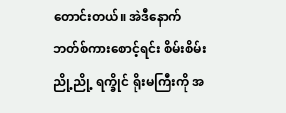တောင်းတယ်။ အဲဒီနောက် ဘတ်စ်ကားစောင့်ရင်း စိမ်းစိမ်းညို့ညို့ ရက္ခိုင် ရိုးမကြီးကို အ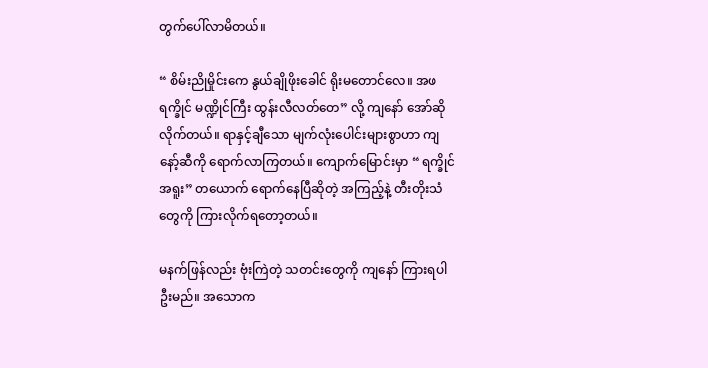တွက်ပေါ်လာမိတယ်။

“ စိမ်းညိုမှိုင်းကေ နွယ်ချိုဖိုးခေါင် ရိုးမတောင်လေ။ အဖရက္ခိုင် မဏ္ဍိုင်ကြီး ထွန်းလီလတ်တေ” လို့ ကျနော် အော်ဆိုလိုက်တယ်။ ရာနှင့်ချီသော မျက်လုံးပေါင်းများစွာဟာ ကျနော့်ဆီကို ရောက်လာကြတယ်။ ကျောက်မြောင်းမှာ “ ရက္ခိုင်အရူး” တယောက် ရောက်နေပြီဆိုတဲ့ အကြည့်နဲ့ တီးတိုးသံတွေကို ကြားလိုက်ရတော့တယ်။

မနက်ဖြန်လည်း ဗုံးကြဲတဲ့ သတင်းတွေကို ကျနော် ကြားရပါဦးမည်။ အသောက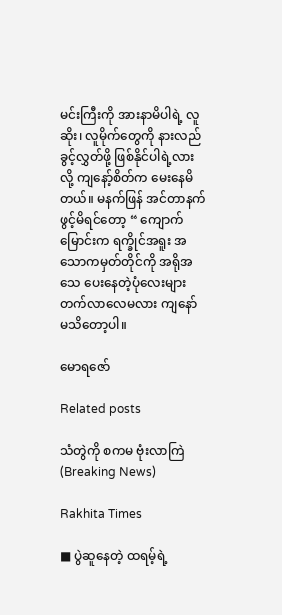မင်းကြီးကို အားနာမိပါရဲ့ လူဆိုး၊ လူမိုက်တွေကို နားလည်ခွင့်လွှတ်ဖို့ ဖြစ်နိုင်ပါရဲ့လားလို့ ကျနော့်စိတ်က မေးနေမိတယ်။ မနက်ဖြန် အင်တာနက် ဖွင့်မိရင်တော့ “ ကျောက်မြောင်းက ရက္ခိုင်အရူး အသောကမှတ်တိုင်ကို အရိုအသေ ပေးနေတဲ့ပုံလေးများ တက်လာလေမလား ကျနော် မသိတော့ပါ။

မောရဇော်

Related posts

သံတွဲကို စကမ ဗုံးလာကြဲ(Breaking News)

Rakhita Times

■ ပွဲဆူနေတဲ့ ထရမ့်ရဲ့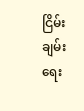ငြိမ်းချမ်းရေး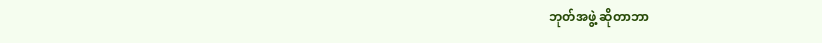ဘုတ်အဖွဲ့ ဆိုတာဘာ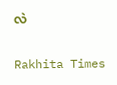လဲ

Rakhita Times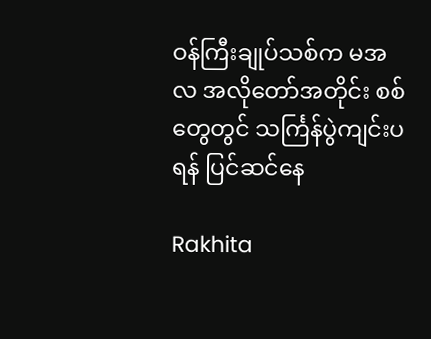ဝန်ကြီးချုပ်သစ်က မအလ အလိုတော်အတိုင်း စစ်တွေတွင် သင်္ကြန်ပွဲကျင်းပရန် ပြင်ဆင်နေ

Rakhita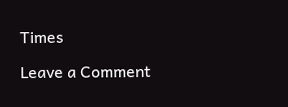Times

Leave a Comment